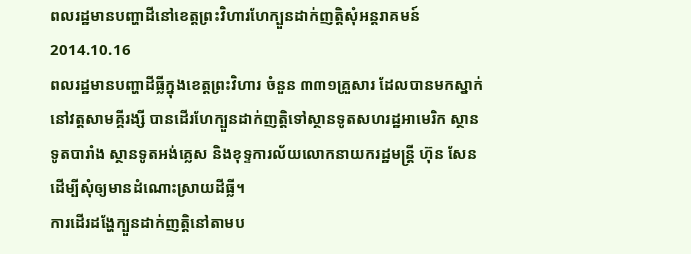ពលរដ្ឋមានបញ្ហាដីនៅខេត្តព្រះវិហារហែក្បួនដាក់ញត្តិសុំអន្តរាគមន៍
2014.10.16
ពលរដ្ឋមានបញ្ហាដីធ្លីក្នុងខេត្តព្រះវិហារ ចំនួន ៣៣១គ្រួសារ ដែលបានមកស្នាក់នៅវត្តសាមគ្គីរង្សី បានដើរហែក្បួនដាក់ញត្តិទៅស្ថានទូតសហរដ្ឋអាមេរិក ស្ថានទូតបារាំង ស្ថានទូតអង់គ្លេស និងខុទ្ទការល័យលោកនាយករដ្ឋមន្រ្តី ហ៊ុន សែន ដើម្បីសុំឲ្យមានដំណោះស្រាយដីធ្លី។
ការដើរដង្ហែក្បួនដាក់ញត្តិនៅតាមប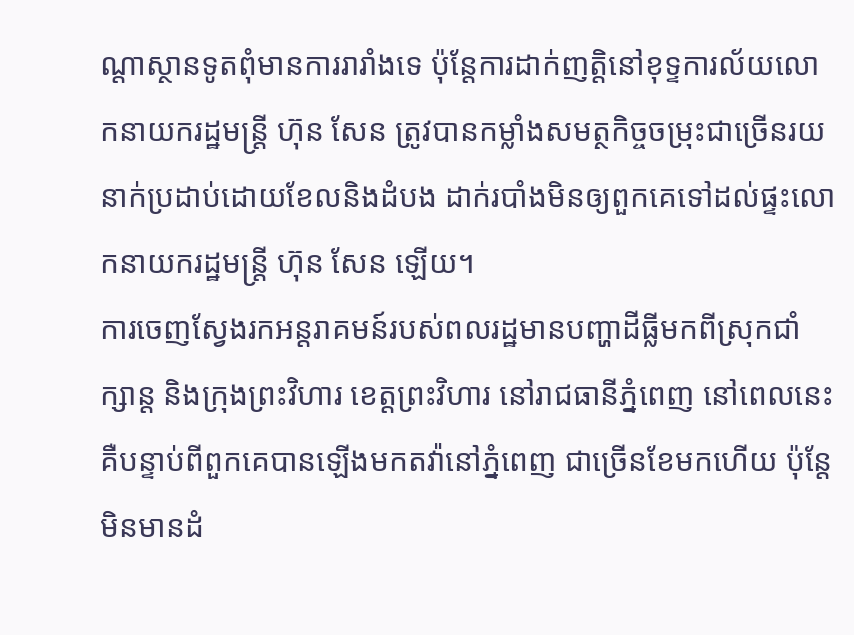ណ្តាស្ថានទូតពុំមានការរារាំងទេ ប៉ុន្តែការដាក់ញត្តិនៅខុទ្ទការល័យលោកនាយករដ្ឋមន្រ្តី ហ៊ុន សែន ត្រូវបានកម្លាំងសមត្ថកិច្ចចម្រុះជាច្រើនរយនាក់ប្រដាប់ដោយខែលនិងដំបង ដាក់របាំងមិនឲ្យពួកគេទៅដល់ផ្ទះលោកនាយករដ្ឋមន្រ្តី ហ៊ុន សែន ឡើយ។
ការចេញស្វែងរកអន្តរាគមន៍របស់ពលរដ្ឋមានបញ្ហាដីធ្លីមកពីស្រុកជាំក្សាន្ត និងក្រុងព្រះវិហារ ខេត្តព្រះវិហារ នៅរាជធានីភ្នំពេញ នៅពេលនេះ គឺបន្ទាប់ពីពួកគេបានឡើងមកតវ៉ានៅភ្នំពេញ ជាច្រើនខែមកហើយ ប៉ុន្តែមិនមានដំ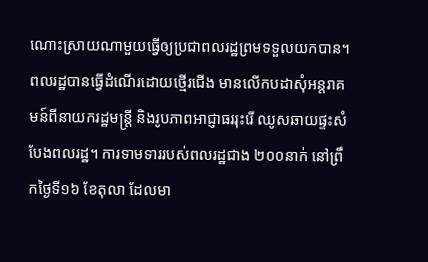ណោះស្រាយណាមួយធ្វើឲ្យប្រជាពលរដ្ឋព្រមទទួលយកបាន។
ពលរដ្ឋបានធ្វើដំណើរដោយថ្មើរជើង មានលើកបដាសុំអន្តរាគមន៍ពីនាយករដ្ឋមន្ត្រី និងរូបភាពអាជ្ញាធររុះរើ ឈូសឆាយផ្ទះសំបែងពលរដ្ឋ។ ការទាមទាររបស់ពលរដ្ឋជាង ២០០នាក់ នៅព្រឹកថ្ងៃទី១៦ ខែតុលា ដែលមា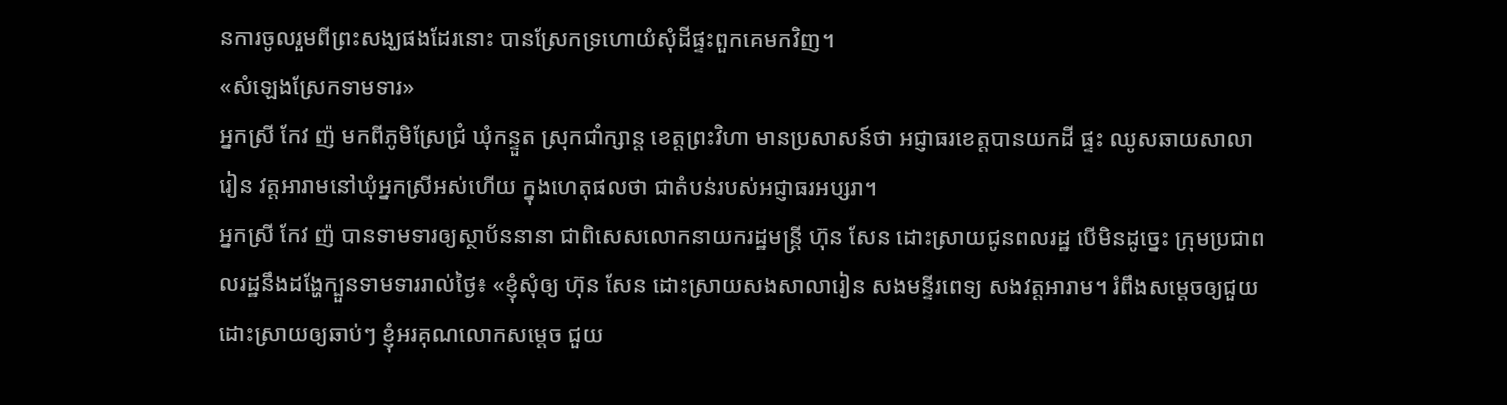នការចូលរួមពីព្រះសង្ឃផងដែរនោះ បានស្រែកទ្រហោយំសុំដីផ្ទះពួកគេមកវិញ។
«សំឡេងស្រែកទាមទារ»
អ្នកស្រី កែវ ញ៉ មកពីភូមិស្រែជ្រំ ឃុំកន្ទួត ស្រុកជាំក្សាន្ត ខេត្តព្រះវិហា មានប្រសាសន៍ថា អជ្ញាធរខេត្តបានយកដី ផ្ទះ ឈូសឆាយសាលារៀន វត្តអារាមនៅឃុំអ្នកស្រីអស់ហើយ ក្នុងហេតុផលថា ជាតំបន់របស់អជ្ញាធរអប្សរា។
អ្នកស្រី កែវ ញ៉ បានទាមទារឲ្យស្ថាប័ននានា ជាពិសេសលោកនាយករដ្ឋមន្រ្តី ហ៊ុន សែន ដោះស្រាយជូនពលរដ្ឋ បើមិនដូច្នេះ ក្រុមប្រជាពលរដ្ឋនឹងដង្ហែក្បួនទាមទាររាល់ថ្ងៃ៖ «ខ្ញុំសុំឲ្យ ហ៊ុន សែន ដោះស្រាយសងសាលារៀន សងមន្ទីរពេទ្យ សងវត្តអារាម។ រំពឹងសម្តេចឲ្យជួយដោះស្រាយឲ្យឆាប់ៗ ខ្ញុំអរគុណលោកសម្តេច ជួយ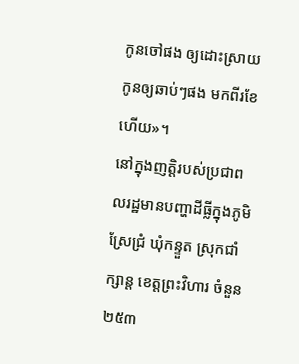កូនចៅផង ឲ្យដោះស្រាយកូនឲ្យឆាប់ៗផង មកពីរខែហើយ»។
នៅក្នុងញត្តិរបស់ប្រជាពលរដ្ឋមានបញ្ហាដីធ្លីក្នុងភូមិស្រែជ្រំ ឃុំកន្ទួត ស្រុកជាំក្សាន្ត ខេត្តព្រះវិហារ ចំនួន ២៥៣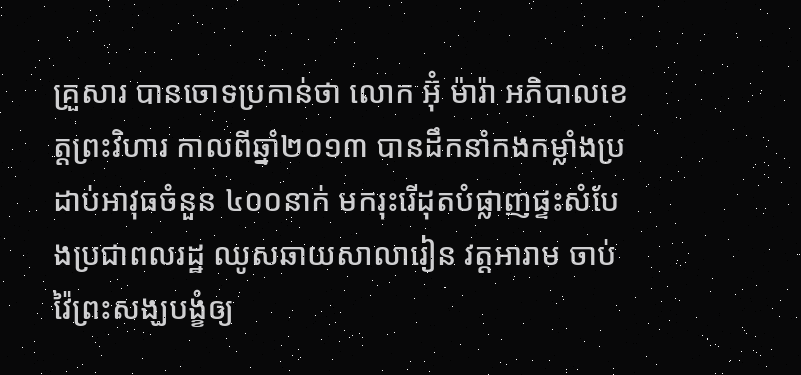គ្រួសារ បានចោទប្រកាន់ថា លោក អ៊ុំ ម៉ារ៉ា អភិបាលខេត្តព្រះវិហារ កាលពីឆ្នាំ២០១៣ បានដឹកនាំកងកម្លាំងប្រដាប់អាវុធចំនួន ៤០០នាក់ មករុះរើដុតបំផ្លាញផ្ទះសំបែងប្រជាពលរដ្ឋ ឈូសឆាយសាលារៀន វត្តអារាម ចាប់វ៉ៃព្រះសង្ឃបង្ខំឲ្យ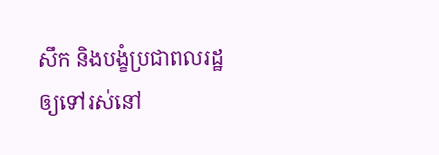សឹក និងបង្ខំប្រជាពលរដ្ឋឲ្យទៅរស់នៅ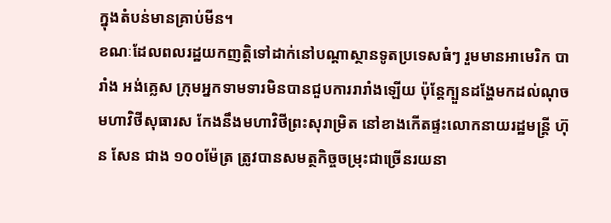ក្នុងតំបន់មានគ្រាប់មីន។
ខណៈដែលពលរដ្ឋយកញត្តិទៅដាក់នៅបណ្តាស្ថានទូតប្រទេសធំៗ រួមមានអាមេរិក បារាំង អង់គ្លេស ក្រុមអ្នកទាមទារមិនបានជួបការរារាំងឡើយ ប៉ុន្តែក្បួនដង្ហែមកដល់ណុចមហាវិថីសុធារស កែងនឹងមហាវិថីព្រះសុរាម្រិត នៅខាងកើតផ្ទះលោកនាយរដ្ឋមន្រ្តី ហ៊ុន សែន ជាង ១០០ម៉ែត្រ ត្រូវបានសមត្ថកិច្ចចម្រុះជាច្រើនរយនា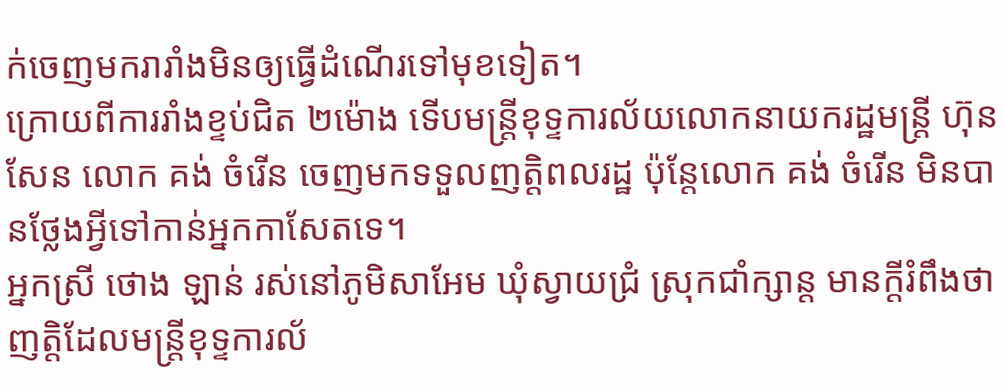ក់ចេញមករារាំងមិនឲ្យធ្វើដំណើរទៅមុខទៀត។
ក្រោយពីការរាំងខ្ទប់ជិត ២ម៉ោង ទើបមន្រ្តីខុទ្ទការល័យលោកនាយករដ្ឋមន្រ្តី ហ៊ុន សែន លោក គង់ ចំរើន ចេញមកទទួលញត្តិពលរដ្ឋ ប៉ុន្តែលោក គង់ ចំរើន មិនបានថ្លែងអ្វីទៅកាន់អ្នកកាសែតទេ។
អ្នកស្រី ថោង ឡាន់ រស់នៅភូមិសាអែម ឃុំស្វាយជ្រំ ស្រុកជាំក្សាន្ត មានក្តីរំពឹងថា ញត្តិដែលមន្រ្តីខុទ្ទការល័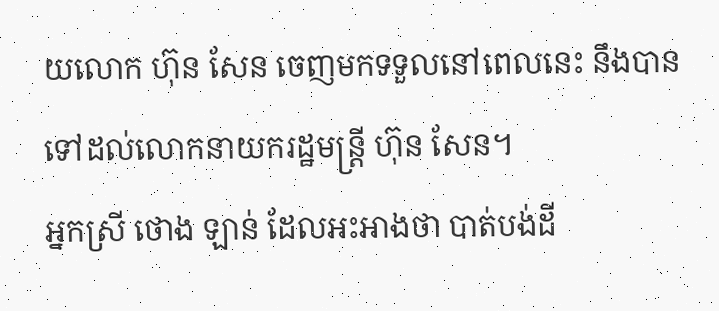យលោក ហ៊ុន សែន ចេញមកទទួលនៅពេលនេះ នឹងបានទៅដល់លោកនាយករដ្ឋមន្រ្តី ហ៊ុន សែន។
អ្នកស្រី ថោង ឡាន់ ដែលអះអាងថា បាត់បង់ដី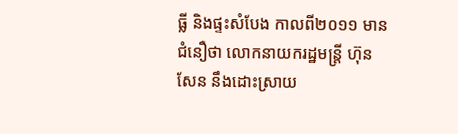ធ្លី និងផ្ទះសំបែង កាលពី២០១១ មានជំនឿថា លោកនាយករដ្ឋមន្រ្តី ហ៊ុន សែន នឹងដោះស្រាយ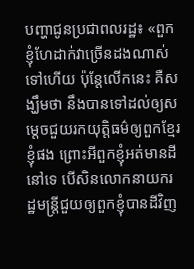បញ្ហាជូនប្រជាពលរដ្ឋ៖ «ពួកខ្ញុំហែដាក់វាច្រើនដងណាស់ទៅហើយ ប៉ុន្តែលើកនេះ គឺសង្ឃឹមថា នឹងបានទៅដល់ឲ្យសម្តេចជួយរកយុត្តិធម៌ឲ្យពួកខ្មែរខ្ញុំផង ព្រោះអីពួកខ្ញុំអត់មានដីនៅទេ បើសិនលោកនាយករដ្ឋមន្រ្តីជួយឲ្យពួកខ្ញុំបានដីវិញ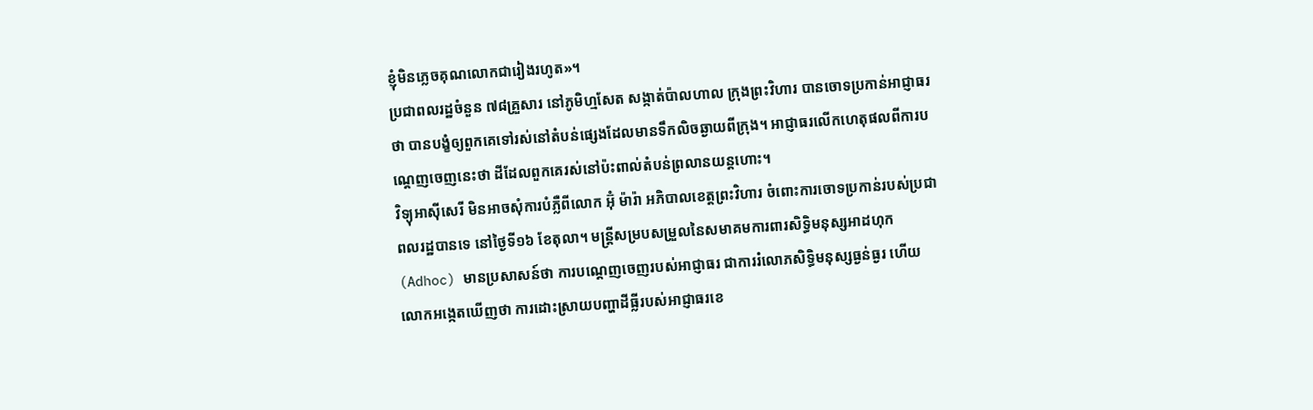ខ្ញុំមិនភ្លេចគុណលោកជារៀងរហូត»។
ប្រជាពលរដ្ឋចំនួន ៧៨គ្រួសារ នៅភូមិហ្មសែត សង្កាត់ប៉ាលហាល ក្រុងព្រះវិហារ បានចោទប្រកាន់អាជ្ញាធរថា បានបង្ខំឲ្យពួកគេទៅរស់នៅតំបន់ផ្សេងដែលមានទឹកលិចឆ្ងាយពីក្រុង។ អាជ្ញាធរលើកហេតុផលពីការបណ្តេញចេញនេះថា ដីដែលពួកគេរស់នៅប៉ះពាល់តំបន់ព្រលានយន្តហោះ។
វិទ្យុអាស៊ីសេរី មិនអាចសុំការបំភ្លឺពីលោក អ៊ុំ ម៉ារ៉ា អភិបាលខេត្តព្រះវិហារ ចំពោះការចោទប្រកាន់របស់ប្រជាពលរដ្ឋបានទេ នៅថ្ងៃទី១៦ ខែតុលា។ មន្រ្តីសម្របសម្រួលនៃសមាគមការពារសិទ្ធិមនុស្សអាដហុក (Adhoc) មានប្រសាសន៍ថា ការបណ្តេញចេញរបស់អាជ្ញាធរ ជាការរំលោភសិទ្ធិមនុស្សធ្ងន់ធ្ងរ ហើយលោកអង្កេតឃើញថា ការដោះស្រាយបញ្ហាដីធ្លីរបស់អាជ្ញាធរខេ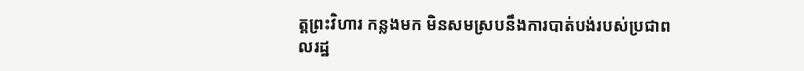ត្តព្រះវិហារ កន្លងមក មិនសមស្របនឹងការបាត់បង់របស់ប្រជាពលរដ្ឋ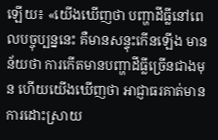ឡើយ៖ «យើងឃើញថា បញ្ហាដីធ្លីនៅពេលបច្ចុប្បន្ននេះ គឺមានសន្ទុះកើនឡើង មានន័យថា ការកើតមានបញ្ហាដីធ្លីច្រើនជាងមុន ហើយយើងឃើញថា អាជ្ញាធរគាត់មានការដោះស្រាយ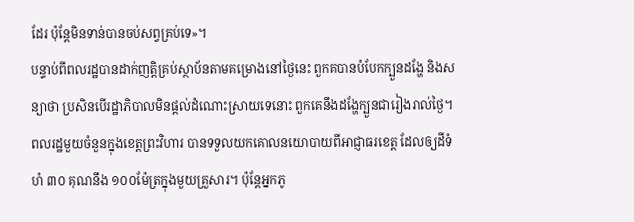ដែរ ប៉ុន្តែមិនទាន់បានចប់សព្វគ្រប់ទេ»។
បន្ទាប់ពីពលរដ្ឋបានដាក់ញត្តិគ្រប់ស្ថាប័នតាមគម្រោងនៅថ្ងៃនេះ ពួកគបានបំបែកក្បួនដង្ហែ និងសន្យាថា ប្រសិនបើរដ្ឋាភិបាលមិនផ្តល់ដំណោះស្រាយទេនោះ ពួកគេនឹងដង្ហែក្បួនជារៀងរាល់ថ្ងៃ។
ពលរដ្ឋមួយចំនួនក្នុងខេត្តព្រះវិហារ បានទទួលយកគោលនយោបាយពីអាជ្ញាធរខេត្ត ដែលឲ្យដីទំហំ ៣០ គុណនឹង ១០០ម៉ែត្រក្នុងមួយគ្រួសារ។ ប៉ុន្តែអ្នកភូ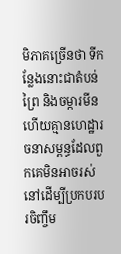មិភាគច្រើនថា ទីកន្លែងនោះជាតំបន់ព្រៃ និងចម្ការមីន ហើយគ្មានហេដ្ឋារចនាសម្ពន្ធដែលពួកគេមិនអាចរស់នៅដើម្បីប្រកបរបរចិញ្ចឹម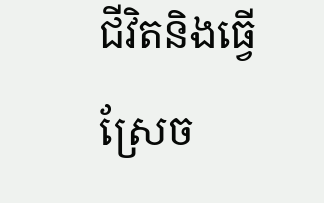ជីវិតនិងធ្វើស្រែច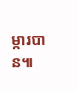ម្ការបាន៕